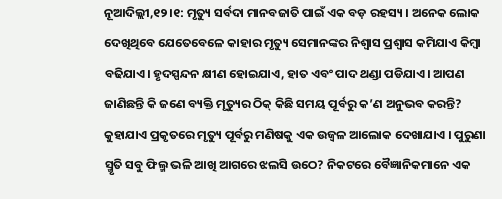ନୂଆଦିଲ୍ଲୀ,୧୨।୧: ମୃତ୍ୟୁ ସର୍ବଦା ମାନବଜାତି ପାଇଁ ଏକ ବଡ଼ ରହସ୍ୟ । ଅନେକ ଲୋକ ଦେଖିଥିବେ ଯେତେବେଳେ କାହାର ମୃତ୍ୟୁ ସେମାନଙ୍କର ନିଶ୍ୱାସ ପ୍ରଶ୍ୱାସ କମିଯାଏ କିମ୍ବା ବଢିଯାଏ। ହୃଦସ୍ପନ୍ଦନ କ୍ଷୀଣ ହୋଇଯାଏ, ହାତ ଏବଂ ପାଦ ଥଣ୍ଡା ପଡିଯାଏ। ଆପଣ ଜାଣିଛନ୍ତି କି ଜଣେ ବ୍ୟକ୍ତି ମୃତ୍ୟୁର ଠିକ୍ କିଛି ସମୟ ପୂର୍ବରୁ କ’ଣ ଅନୁଭବ କରନ୍ତି? କୁହାଯାଏ ପ୍ରକୃତରେ ମୃତ୍ୟୁ ପୂର୍ବରୁ ମଣିଷକୁ ଏକ ଉଜ୍ବଳ ଆଲୋକ ଦେଖାଯାଏ । ପୁରୁଣା ସ୍ମୃତି ସବୁ ଫିଲ୍ମ ଭଳି ଆଖି ଆଗରେ ଝଲସି ଉଠେ? ନିକଟରେ ବୈଜ୍ଞାନିକମାନେ ଏକ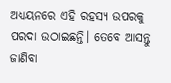ଅଧ୍ୟୟନରେ ଏହି ରହସ୍ୟ ଉପରକୁ ପରଦା ଉଠାଇଛନ୍ତି। ତେବେ ଆସନ୍ତୁ ଜାଣିବା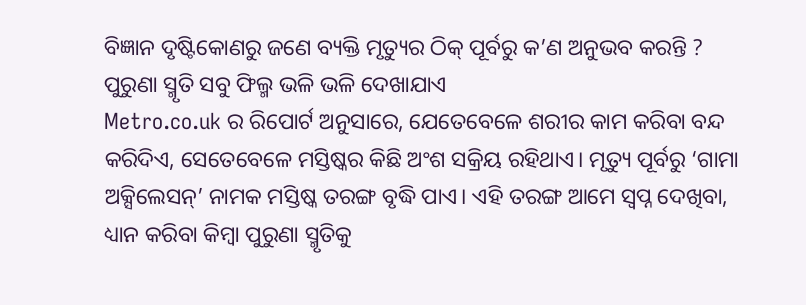ବିଜ୍ଞାନ ଦୃଷ୍ଟିକୋଣରୁ ଜଣେ ବ୍ୟକ୍ତି ମୃତ୍ୟୁର ଠିକ୍ ପୂର୍ବରୁ କ’ଣ ଅନୁଭବ କରନ୍ତି ?
ପୁରୁଣା ସ୍ମୃତି ସବୁ ଫିଲ୍ମ ଭଳି ଭଳି ଦେଖାଯାଏ
Metro.co.uk ର ରିପୋର୍ଟ ଅନୁସାରେ, ଯେତେବେଳେ ଶରୀର କାମ କରିବା ବନ୍ଦ କରିଦିଏ, ସେତେବେଳେ ମସ୍ତିଷ୍କର କିଛି ଅଂଶ ସକ୍ରିୟ ରହିଥାଏ। ମୃତ୍ୟୁ ପୂର୍ବରୁ ‘ଗାମା ଅକ୍ସିଲେସନ୍’ ନାମକ ମସ୍ତିଷ୍କ ତରଙ୍ଗ ବୃଦ୍ଧି ପାଏ। ଏହି ତରଙ୍ଗ ଆମେ ସ୍ୱପ୍ନ ଦେଖିବା, ଧ୍ୟାନ କରିବା କିମ୍ବା ପୁରୁଣା ସ୍ମୃତିକୁ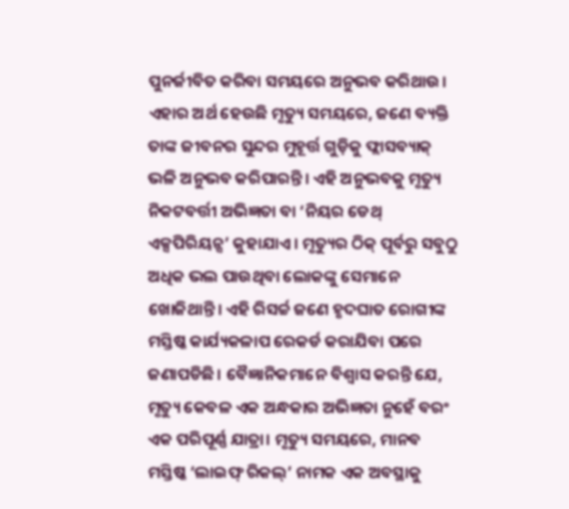ପୁନର୍ଜୀବିତ କରିବା ସମୟରେ ଅନୁଭବ କରିଥାଉ। ଏହାର ଅର୍ଥ ହେଉଛି ମୃତ୍ୟୁ ସମୟରେ, ଜଣେ ବ୍ୟକ୍ତି ତାଙ୍କ ଜୀବନର ସୁନ୍ଦର ମୁହୂର୍ତ୍ତ ଗୁଡ଼ିକୁ ଫ୍ଲାସବ୍ୟାକ୍ ଭଳି ଅନୁଭବ କରିପାରନ୍ତି। ଏହି ଅନୁଭବକୁ ମୃତ୍ୟୁ ନିକଟବର୍ତ୍ତୀ ଅଭିଜ୍ଞତା ବା ‘ନିୟର ଡେଥ୍ ଏକ୍ସପିରିୟନ୍ସ’ କୁହାଯାଏ। ମୃତ୍ୟୁର ଠିକ୍ ପୂର୍ବରୁ ସବୁଠୁ ଅଧିକ ଭଲ ପାଉଥିବା ଲୋକଙ୍କୁ ସେମାନେ ଖୋଜିଥାନ୍ତି। ଏହି ରିସର୍ଚ୍ଚ ଜଣେ ହୃଦଘାତ ରୋଗୀଙ୍କ ମସ୍ତିଷ୍କ କାର୍ଯ୍ୟକଳାପ ରେକର୍ଡ କରାଯିବା ପରେ ଜଣାପଡିଛି। ବୈଜ୍ଞାନିକମାନେ ବିଶ୍ୱାସ କରନ୍ତି ଯେ, ମୃତ୍ୟୁ କେବଳ ଏକ ଅନ୍ଧକାର ଅଭିଜ୍ଞତା ନୁହେଁ ବରଂ ଏକ ପରିପୂର୍ଣ୍ଣ ଯାତ୍ରା। ମୃତ୍ୟୁ ସମୟରେ, ମାନବ ମସ୍ତିଷ୍କ ‘ଲାଇଫ୍ ରିକଲ୍’ ନାମକ ଏକ ଅବସ୍ଥାକୁ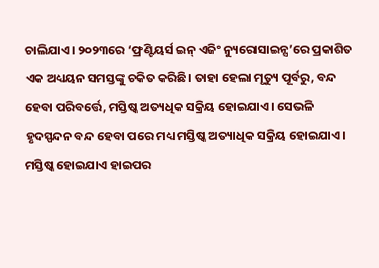ଚାଲିଯାଏ। ୨୦୨୩ରେ ‘ଫ୍ରଣ୍ଟିୟର୍ସ ଇନ୍ ଏଜିଂ ନ୍ୟୁରୋସାଇନ୍ସ’ରେ ପ୍ରକାଶିତ ଏକ ଅଧ୍ୟୟନ ସମସ୍ତଙ୍କୁ ଚକିତ କରିଛି। ତାହା ହେଲା ମୃତ୍ୟୁ ପୂର୍ବରୁ, ବନ୍ଦ ହେବା ପରିବର୍ତ୍ତେ, ମସ୍ତିଷ୍କ ଅତ୍ୟଧିକ ସକ୍ରିୟ ହୋଇଯାଏ। ସେଭଳି ହୃଦସ୍ପନ୍ଦନ ବନ୍ଦ ହେବା ପରେ ମଧ୍ୟ ମସ୍ତିଷ୍କ ଅତ୍ୟାଧିକ ସକ୍ରିୟ ହୋଇଯାଏ।
ମସ୍ତିଷ୍କ ହୋଇଯାଏ ହାଇପର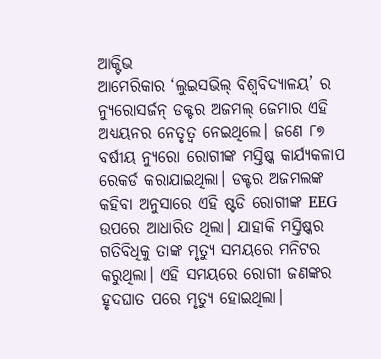ଆକ୍ଟିଭ
ଆମେରିକାର ‘ଲୁଇସଭିଲ୍ ବିଶ୍ୱବିଦ୍ୟାଳୟ’ ର ନ୍ୟୁରୋସର୍ଜନ୍ ଡକ୍ଟର ଅଜମଲ୍ ଜେମାର ଏହି ଅଧ୍ୟୟନର ନେତୃତ୍ୱ ନେଇଥିଲେ। ଜଣେ ୮୭ ବର୍ଷୀୟ ନ୍ୟୁରୋ ରୋଗୀଙ୍କ ମସ୍ତିଷ୍କ କାର୍ଯ୍ୟକଳାପ ରେକର୍ଡ କରାଯାଇଥିଲା। ଡକ୍ଟର ଅଜମଲଙ୍କ କହିବା ଅନୁସାରେ ଏହି ଷ୍ଟଡି ରୋଗୀଙ୍କ EEG ଉପରେ ଆଧାରିତ ଥିଲା। ଯାହାକି ମସ୍ତିଷ୍କର ଗତିବିଧିକୁ ତାଙ୍କ ମୃତ୍ୟୁ ସମୟରେ ମନିଟର କରୁଥିଲା। ଏହି ସମୟରେ ରୋଗୀ ଜଣଙ୍କର ହୃଦଘାତ ପରେ ମୃତ୍ୟୁ ହୋଇଥିଲା।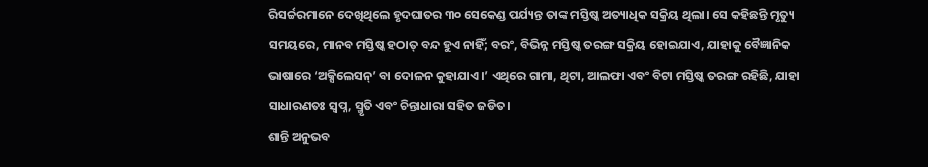ରିସର୍ଚ୍ଚରମାନେ ଦେଖିଥିଲେ ହୃଦଘାତର ୩୦ ସେକେଣ୍ଡ ପର୍ଯ୍ୟନ୍ତ ତାଙ୍କ ମସ୍ତିଷ୍କ ଅତ୍ୟାଧିକ ସକ୍ରିୟ ଥିଲା। ସେ କହିଛନ୍ତି ମୃତ୍ୟୁ ସମୟରେ, ମାନବ ମସ୍ତିଷ୍କ ହଠାତ୍ ବନ୍ଦ ହୁଏ ନାହିଁ; ବରଂ, ବିଭିନ୍ନ ମସ୍ତିଷ୍କ ତରଙ୍ଗ ସକ୍ରିୟ ହୋଇଯାଏ, ଯାହାକୁ ବୈଜ୍ଞାନିକ ଭାଷାରେ ‘ଅକ୍ସିଲେସନ୍’ ବା ଦୋଳନ କୁହାଯାଏ।’ ଏଥିରେ ଗାମା, ଥିଟା, ଆଲଫା ଏବଂ ବିଟା ମସ୍ତିଷ୍କ ତରଙ୍ଗ ରହିଛି, ଯାହା ସାଧାରଣତଃ ସ୍ୱପ୍ନ, ସ୍ମୃତି ଏବଂ ଚିନ୍ତାଧାରା ସହିତ ଜଡିତ।
ଶାନ୍ତି ଅନୁଭବ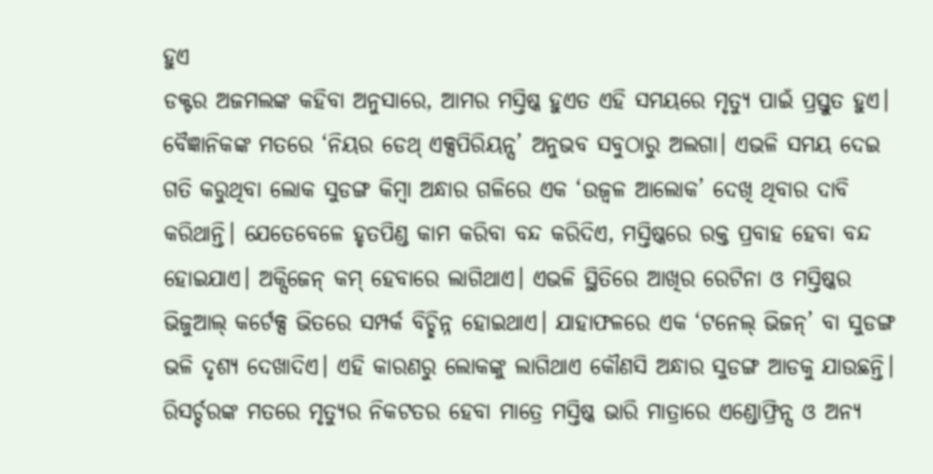ହୁଏ
ଡକ୍ଟର ଅଜମଲଙ୍କ କହିବା ଅନୁସାରେ, ଆମର ମସ୍ତିଷ୍କ ହୁଏତ ଏହି ସମୟରେ ମୃତ୍ୟୁ ପାଇଁ ପ୍ରସ୍ତୁତ ହୁଏ। ବୈଜ୍ଞାନିକଙ୍କ ମତରେ ‘ନିୟର ଡେଥ୍ ଏକ୍ସପିରିୟନ୍ସ’ ଅନୁଭବ ସବୁଠାରୁ ଅଲଗା। ଏଭଳି ସମୟ ଦେଇ ଗତି କରୁଥିବା ଲୋକ ସୁଡଙ୍ଗ କିମ୍ବା ଅନ୍ଧାର ଗଳିରେ ଏକ ‘ଉଜ୍ବଳ ଆଲୋକ’ ଦେଖି ଥିବାର ଦାବି କରିଥାନ୍ତି। ଯେତେବେଳେ ହୃତପିଣ୍ଡ କାମ କରିବା ବନ୍ଦ କରିଦିଏ, ମସ୍ତିଷ୍କରେ ରକ୍ତ ପ୍ରବାହ ହେବା ବନ୍ଦ ହୋଇଯାଏ। ଅକ୍ସିଜେନ୍ କମ୍ ହେବାରେ ଲାଗିଥାଏ। ଏଭଳି ସ୍ଥିତିରେ ଆଖିର ରେଟିନା ଓ ମସ୍ତିଷ୍କର ଭିଜୁଆଲ୍ କର୍ଟେକ୍ସ ଭିତରେ ସମ୍ପର୍କ ବିଚ୍ଛିନ୍ନ ହୋଇଥାଏ। ଯାହାଫଳରେ ଏକ ‘ଟନେଲ୍ ଭିଜନ୍’ ବା ସୁଡଙ୍ଗ ଭଳି ଦୃଶ୍ୟ ଦେଖାଦିଏ। ଏହି କାରଣରୁ ଲୋକଙ୍କୁ ଲାଗିଥାଏ କୌଣସି ଅନ୍ଧାର ସୁଡଙ୍ଗ ଆଡକୁ ଯାଉଛନ୍ତି। ରିସର୍ଚ୍ଚରଙ୍କ ମତରେ ମୃତ୍ୟୁର ନିକଟତର ହେବା ମାତ୍ରେ ମସ୍ତିଷ୍କ ଭାରି ମାତ୍ରାରେ ଏଣ୍ଡୋଫ୍ରିନ୍ସ ଓ ଅନ୍ୟ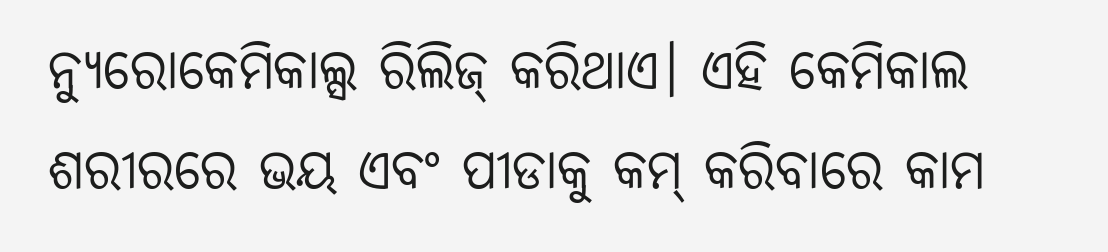ନ୍ୟୁରୋକେମିକାଲ୍ସ ରିଲିଜ୍ କରିଥାଏ। ଏହି କେମିକାଲ ଶରୀରରେ ଭୟ ଏବଂ ପୀଡାକୁ କମ୍ କରିବାରେ କାମ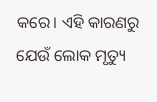କରେ। ଏହି କାରଣରୁ ଯେଉଁ ଲୋକ ମୃତ୍ୟୁ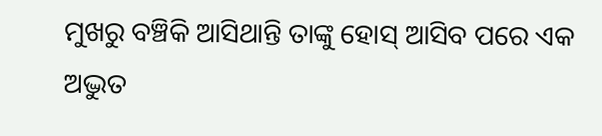ମୁଖରୁ ବଞ୍ଚିକି ଆସିଥାନ୍ତି ତାଙ୍କୁ ହୋସ୍ ଆସିବ ପରେ ଏକ ଅଦ୍ଭୁତ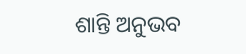ଶାନ୍ତି ଅନୁଭବ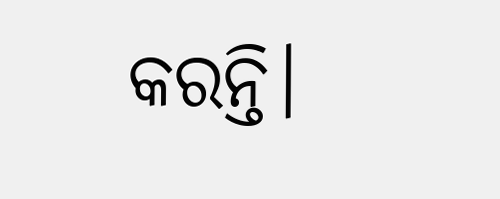କରନ୍ତି।